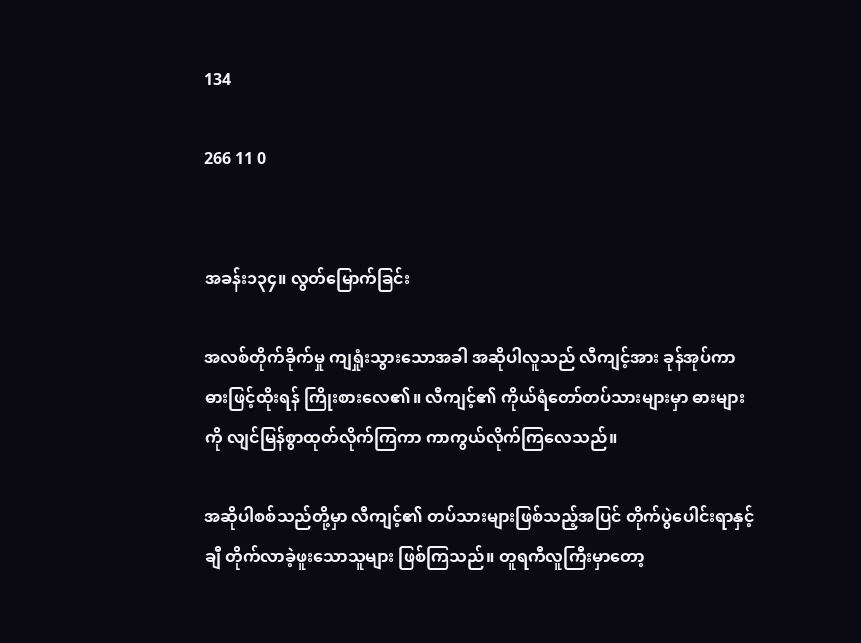134

266 11 0


အခန်း၁၃၄။ လွတ်မြောက်ခြင်း

အလစ်တိုက်ခိုက်မှု ကျရှုံးသွားသောအခါ အဆိုပါလူသည် လီကျင့်အား ခုန်အုပ်ကာ ဓားဖြင့်ထိုးရန် ကြိုးစားလေ၏။ လီကျင့်၏ ကိုယ်ရံတော်တပ်သားများမှာ ဓားများကို လျင်မြန်စွာထုတ်လိုက်ကြကာ ကာကွယ်လိုက်ကြလေသည်။

အဆိုပါစစ်သည်တို့မှာ လီကျင့်၏ တပ်သားများဖြစ်သည့်အပြင် တိုက်ပွဲပေါင်းရာနှင့်ချီ တိုက်လာခဲ့ဖူးသောသူများ ဖြစ်ကြသည်။ တူရကီလူကြီးမှာတော့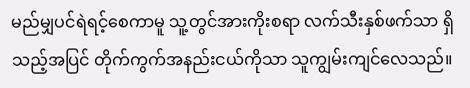မည်မျှပင်ရဲရင့်စေကာမူ သူ့တွင်အားကိုးစရာ လက်သီးနှစ်ဖက်သာ ရှိသည့်အပြင် တိုက်ကွက်အနည်းငယ်ကိုသာ သူကျွမ်းကျင်လေသည်။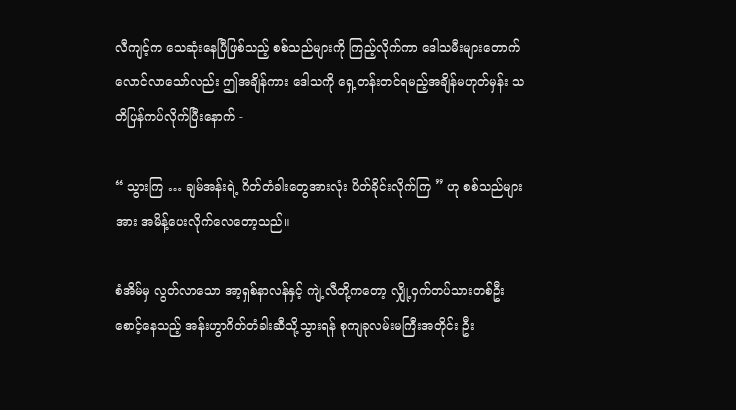လီကျင့်က သေဆုံးနေပြီဖြစ်သည့် စစ်သည်များကို ကြည့်လိုက်ကာ ဒေါသမီးများတောက်လောင်လာသော်လည်း ဤအချိန်ကား ဒေါသကို ရှေ့တန်းတင်ရမည့်အချိန်မဟုတ်မှန်း သတိပြန်ကပ်လိုက်ပြီးနောက် -

“ သွားကြ … ချမ်အန်းရဲ့ ဂိတ်တံခါးတွေအားလုံး ပိတ်ခိုင်းလိုက်ကြ ” ဟု စစ်သည်များအား အမိန့်ပေးလိုက်လေတော့သည်။

စံအိမ်မှ လွတ်လာသော အာ့ရှစ်နာလန်နှင့် ကျဲ့လီတို့ကတော့ လျှို့ဝှက်တပ်သားတစ်ဦးစောင့်နေသည့် အန်းဟွာဂိတ်တံခါးဆီသို့သွားရန် စုကျခုလမ်းမကြီးအတိုင်း ဦး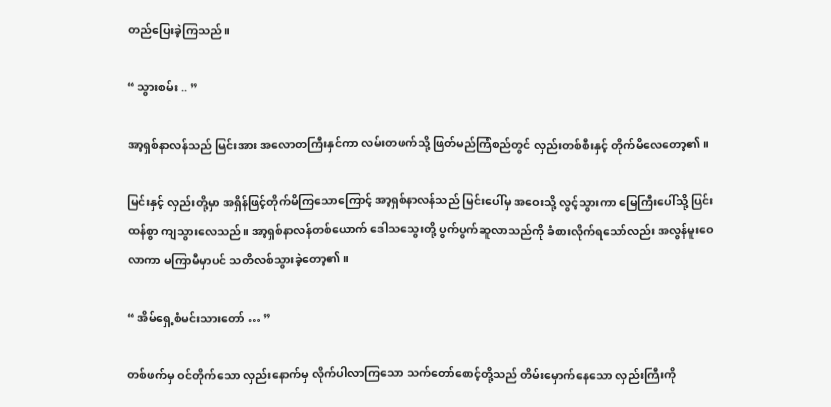တည်ပြေးခဲ့ကြသည်။

“ သွားစမ်း .. ”

အာ့ရှစ်နာလန်သည် မြင်းအား အလောတကြီးနှင်ကာ လမ်းတဖက်သို့ ဖြတ်မည်ကြံစည်တွင် လှည်းတစ်စီးနှင့် တိုက်မိလေတော့၏။

မြင်းနှင့် လှည်းတို့မှာ အရှိန်ဖြင့်တိုက်မိကြသောကြောင့် အာ့ရှစ်နာလန်သည် မြင်းပေါ်မှ အဝေးသို့ လွင့်သွားကာ မြေကြီးပေါ်သို့ ပြင်းထန်စွာ ကျသွားလေသည်။ အာ့ရှစ်နာလန်တစ်ယောက် ‌ဒေါသသွေးတို့ ပွက်ပွက်ဆူလာသည်ကို ခံစားလိုက်ရသော်လည်း အလွန်မူးဝေလာကာ မကြာမီမှာပင် သတိလစ်သွားခဲ့တော့၏။

“ အိမ်ရှေ့စံမင်းသားတော် … ”

တစ်ဖက်မှ ဝင်တိုက်သော လှည်းနောက်မှ လိုက်ပါလာကြသော သက်တော်စောင့်တို့သည် တိမ်းမှောက်နေသော လှည်းကြီးကို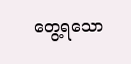တွေ့ရသော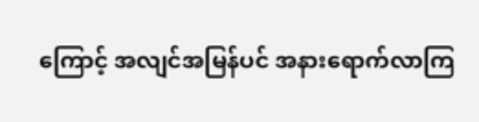ကြောင့် အလျင်အမြန်ပင် အနားရောက်လာကြ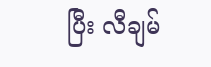ပြီး လီချမ်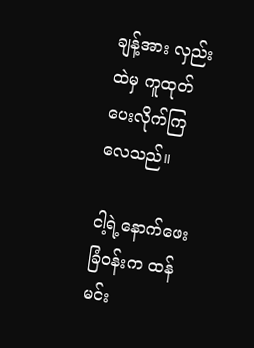ချန့်အား လှည်းထဲမှ ကူထုတ်ပေးလိုက်ကြလေသည်။

ငါ့ရဲ့နောက်ဖေးခြံဝန်းက ထန်မင်း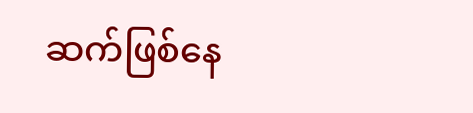ဆက်ဖြစ်နေ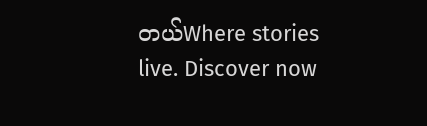တယ်Where stories live. Discover now